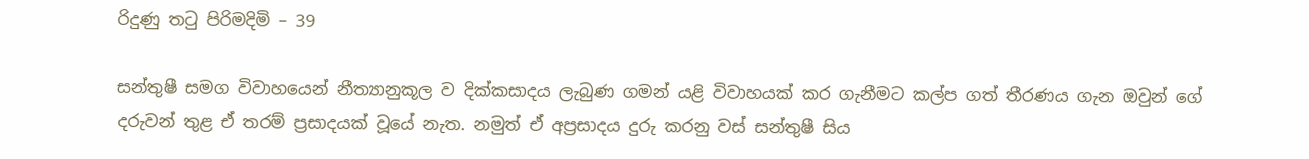රිදුණු තටු පිරිමදිමි – 39

සන්තුෂී සමග විවාහයෙන් නීත්‍යානුකූල ව දික්කසාදය ලැබුණ ගමන් යළි විවාහයක් කර ගැනීමට කල්ප ගත් තීරණය ගැන ඔවුන් ගේ දරුවන් තුළ ඒ තරම් ප්‍රසාදයක් වූයේ නැත. නමුත් ඒ අප්‍රසාදය දුරු කරනු වස් සන්තුෂී සිය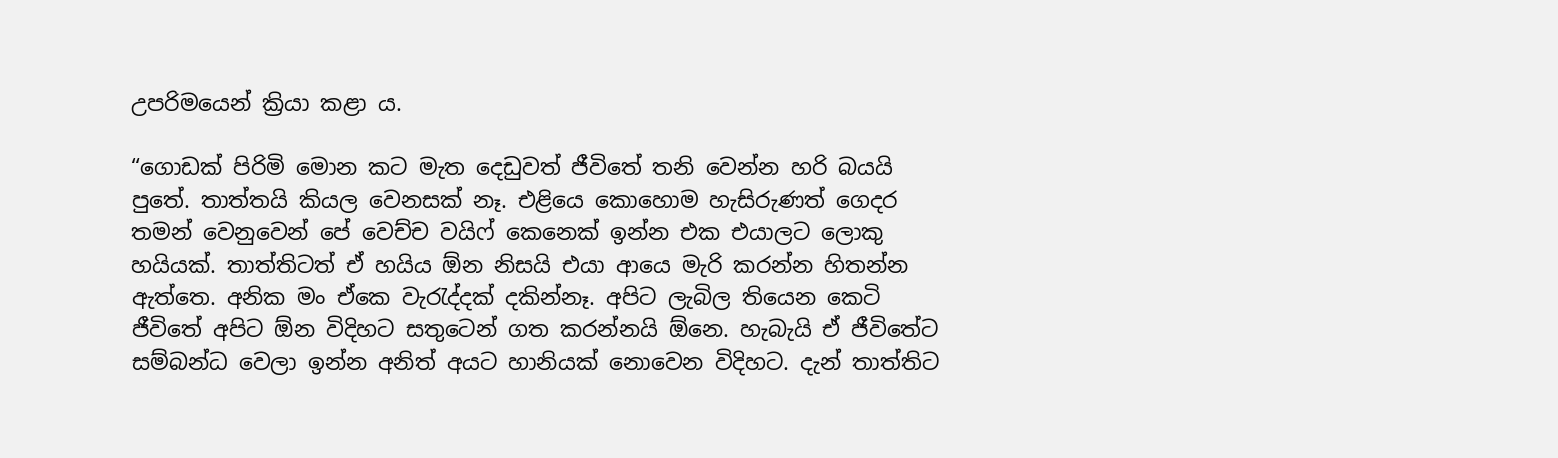උපරිමයෙන් ක්‍රියා කළා ය.

“ගොඩක් පිරිමි මොන කට මැත දෙඩුවත් ජීවිතේ තනි වෙන්න හරි බයයි පුතේ. තාත්තයි කියල වෙනසක් නෑ. එළියෙ කොහොම හැසිරුණත් ගෙදර තමන් වෙනුවෙන් පේ වෙච්ච වයිෆ් කෙනෙක් ඉන්න එක එයාලට ලොකු හයියක්. තාත්තිටත් ඒ හයිය ඕන නිසයි එයා ආයෙ මැරි කරන්න හිතන්න ඇත්තෙ. අනික මං ඒකෙ වැරැද්දක් දකින්නෑ. අපිට ලැබිල තියෙන කෙටි ජීවිතේ අපිට ඕන විදිහට සතුටෙන් ගත කරන්නයි ඕනෙ. හැබැයි ඒ ජීවිතේට සම්බන්ධ වෙලා ඉන්න අනිත් අයට හානියක් නොවෙන විදිහට. දැන් තාත්තිට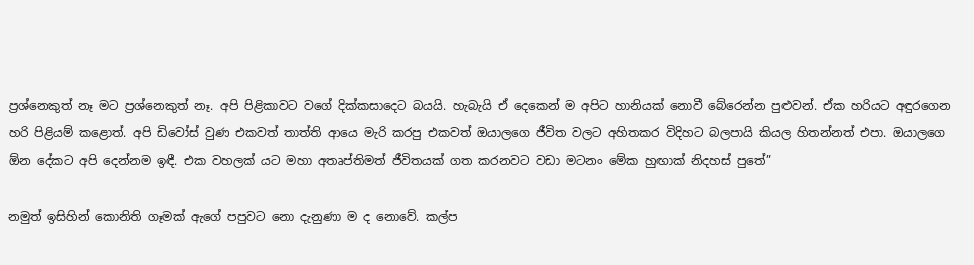ප්‍රශ්නෙකුත් නෑ මට ප්‍රශ්නෙකුත් නෑ. අපි පිළිකාවට වගේ දික්කසාදෙට බයයි. හැබැයි ඒ දෙකෙන් ම අපිට හානියක් නොවී බේරෙන්න පුළුවන්. ඒක හරියට අඳුරගෙන හරි පිළියම් කළොත්. අපි ඩිවෝස් වුණ එකවත් තාත්ති ආයෙ මැරි කරපු එකවත් ඔයාලගෙ ජීවිත වලට අහිතකර විදිහට බලපායි කියල හිතන්නත් එපා. ඔයාලගෙ ඕන දේකට අපි දෙන්නම ඉඳී. එක වහලක් යට මහා අතෘප්තිමත් ජීවිතයක් ගත කරනවට වඩා මටනං මේක හුඟාක් නිදහස් පුතේ”

නමුත් ඉසිහින් කොනිති ගෑමක් ඇගේ පපුවට නො දැනුණා ම ද නොවේ. කල්ප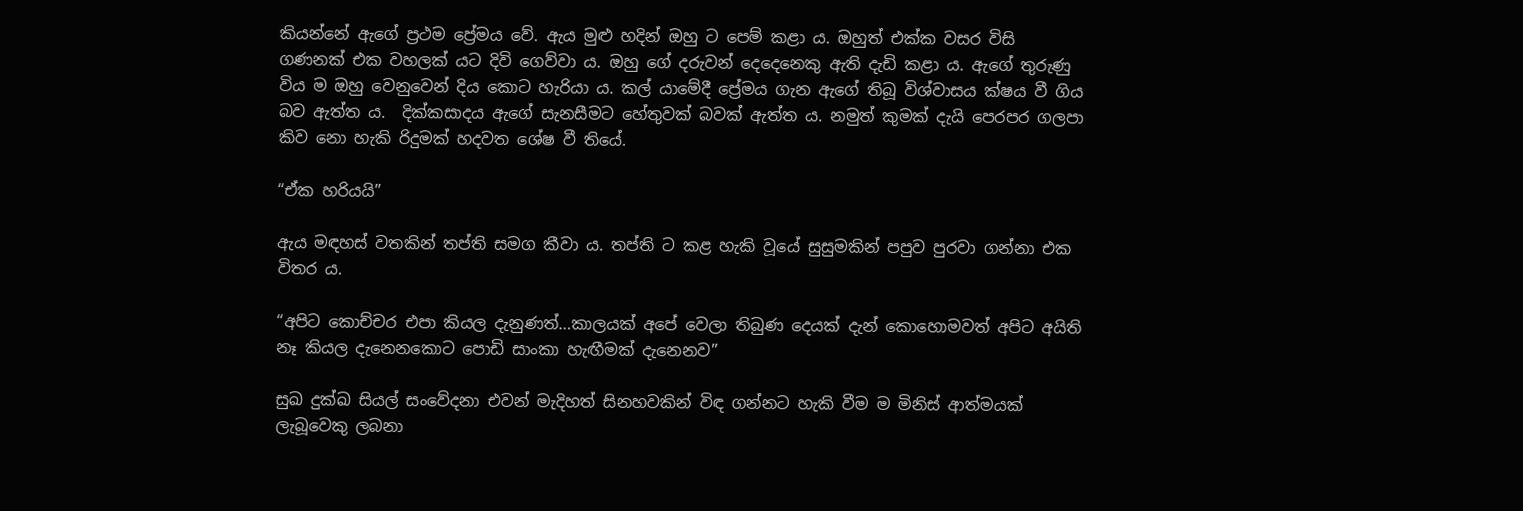කියන්නේ ඇගේ ප්‍රථම ප්‍රේමය වේ. ඇය මුළු හදින් ඔහු ට පෙම් කළා ය. ඔහුත් එක්ක වසර විසි ගණනක් එක වහලක් යට දිවි ගෙව්වා ය. ඔහු ගේ දරුවන් දෙදෙනෙකු ඇති දැඩි කළා ය. ඇගේ තුරුණු විය ම ඔහු වෙනුවෙන් දිය කොට හැරියා ය. කල් යාමේදී ප්‍රේමය ගැන ඇගේ තිබූ විශ්වාසය ක්ෂය වී ගිය බව ඇත්ත ය.  දික්කසාදය ඇගේ සැනසීමට හේතුවක් බවක් ඇත්ත ය. නමුත් කුමක් දැයි පෙරපර ගලපා කිව නො හැකි රිදුමක් හදවත ශේෂ වී තියේ.

“ඒක හරියයි”

ඇය මඳහස් වතකින් තප්ති සමග කීවා ය. තප්ති ට කළ හැකි වූයේ සුසුමකින් පපුව පුරවා ගන්නා එක විතර ය.

“අපිට කොච්චර එපා කියල දැනුණත්…කාලයක් අපේ වෙලා තිබුණ දෙයක් දැන් කොහොමවත් අපිට අයිති නෑ කියල දැනෙනකොට පොඩි සාංකා හැඟීමක් දැනෙනව”

සුඛ දුක්ඛ සියල් සංවේදනා එවන් මැදිහත් සිනහවකින් විඳ ගන්නට හැකි වීම ම මිනිස් ආත්මයක් ලැබූවෙකු ලබනා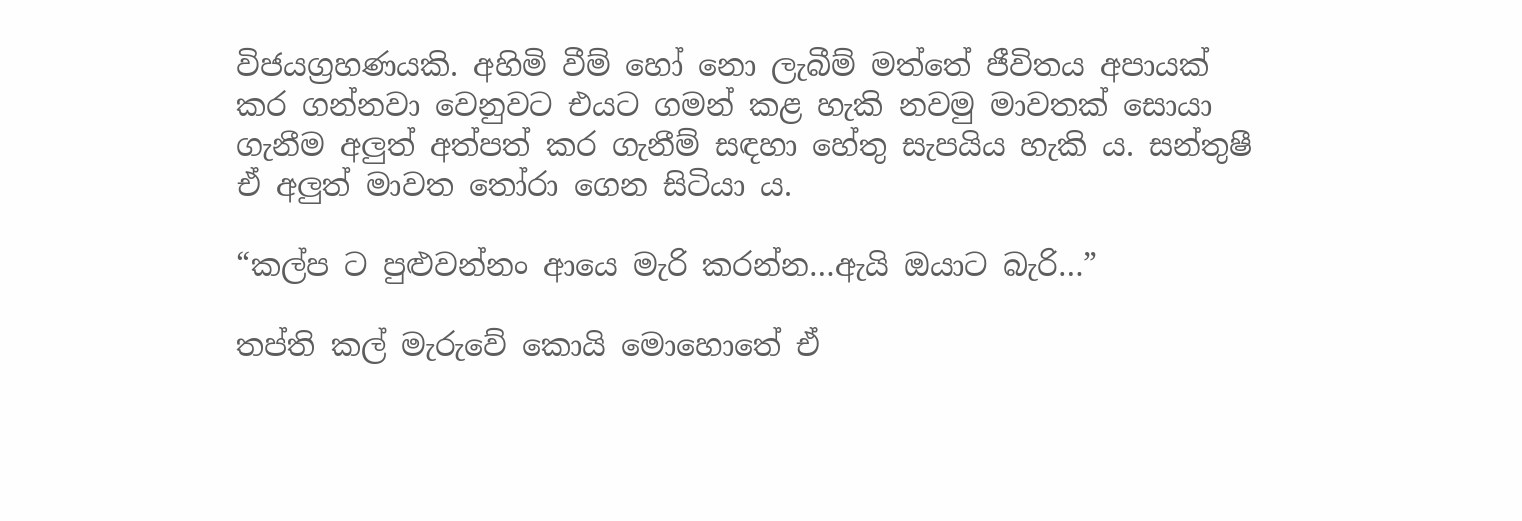විජයග්‍රහණයකි. අහිමි වීම් හෝ නො ලැබීම් මත්තේ ජීවිතය අපායක් කර ගන්නවා වෙනුවට එයට ගමන් කළ හැකි නවමු මාවතක් සොයා ගැනීම අලුත් අත්පත් කර ගැනීම් සඳහා හේතු සැපයිය හැකි ය. සන්තුෂී ඒ අලුත් මාවත තෝරා ගෙන සිටියා ය.

“කල්ප ට පුළුවන්නං ආයෙ මැරි කරන්න…ඇයි ඔයාට බැරි…”

තප්ති කල් මැරුවේ කොයි මොහොතේ ඒ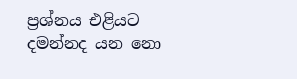ප්‍රශ්නය එළියට දමන්නද යන නො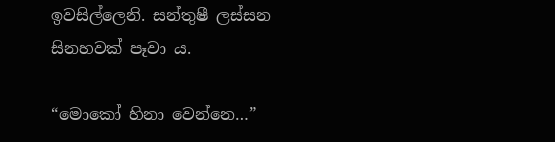ඉවසිල්ලෙනි. සන්තුෂී ලස්සන සිනහවක් පෑවා ය.

“මොකෝ හිනා වෙන්නෙ…”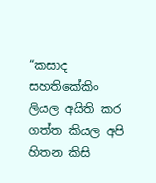“කසාද සහතිකේකිං ලියල අයිති කර ගත්ත කියල අපි හිතන කිසි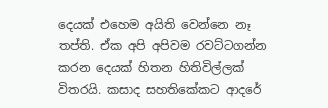දෙයක් එහෙම අයිති වෙන්නෙ නෑ තප්ති. ඒක අපි අපිවම රවට්ටගන්න කරන දෙයක් හිතන හිතිවිල්ලක් විතරයි. කසාද සහතිකේකට ආදරේ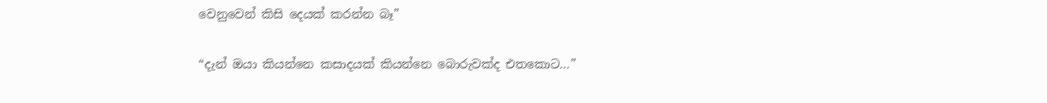වෙනුවෙන් කිසි දෙයක් කරන්න බෑ”

“දැන් ඔයා කියන්නෙ කසාදයක් කියන්නෙ බොරුවක්ද එතකොට…”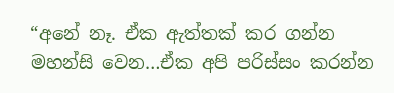“අනේ නෑ. ඒක ඇත්තක් කර ගන්න මහන්සි වෙන…ඒක අපි පරිස්සං කරන්න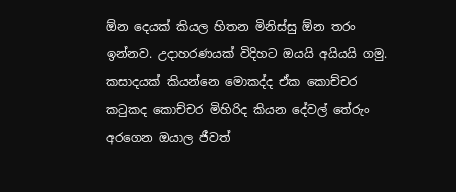ඕන දෙයක් කියල හිතන මිනිස්සු ඕන තරං ඉන්නව. උදාහරණයක් විදිහට ඔයයි අයියයි ගමු. කසාදයක් කියන්නෙ මොකද්ද ඒක කොච්චර කටුකද කොච්චර මිහිරිද කියන දේවල් තේරුං අරගෙන ඔයාල ජීවත්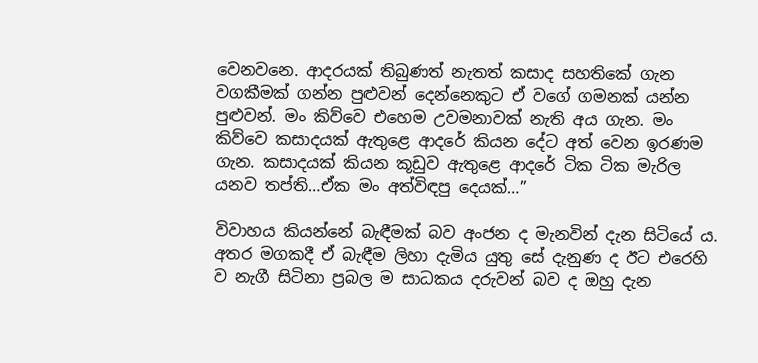වෙනවනෙ. ආදරයක් තිබුණත් නැතත් කසාද සහතිකේ ගැන වගකීමක් ගන්න පුළුවන් දෙන්නෙකුට ඒ වගේ ගමනක් යන්න පුළුවන්. මං කිව්වෙ එහෙම උවමනාවක් නැති අය ගැන. මං කිව්වෙ කසාදයක් ඇතුළෙ ආදරේ කියන දේට අත් වෙන ඉරණම ගැන. කසාදයක් කියන කූඩුව ඇතුළෙ ආදරේ ටික ටික මැරිල යනව තප්ති…ඒක මං අත්විඳපු දෙයක්…”

විවාහය කියන්නේ බැඳීමක් බව අංජන ද මැනවින් දැන සිටියේ ය. අතර මගකදී ඒ බැඳීම ලිහා දැමිය යුතු සේ දැනුණ ද ඊට එරෙහි ව නැගී සිටිනා ප්‍රබල ම සාධකය දරුවන් බව ද ඔහු දැන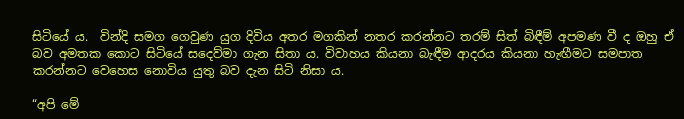සිටියේ ය.  වින්දි සමග ගෙවුණ යුග දිවිය අතර මගකින් නතර කරන්නට තරම් සිත් බිඳීම් අපමණ වී ද ඔහු ඒ බව අමතක කොට සිටියේ සදෙව්මා ගැන සිතා ය. විවාහය කියනා බැඳීම ආදරය කියනා හැඟීමට සමපාත කරන්නට වෙහෙස නොවිය යුතු බව දැන සිටි නිසා ය.

“අපි මේ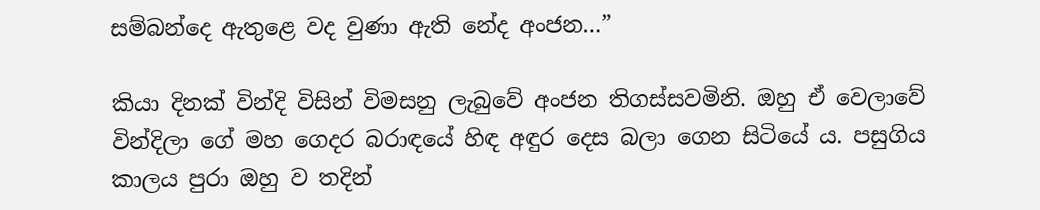සම්බන්දෙ ඇතුළෙ වද වුණා ඇති නේද අංජන…”

කියා දිනක් වින්දි විසින් විමසනු ලැබුවේ අංජන තිගස්සවමිනි. ඔහු ඒ වෙලාවේ වින්දිලා ගේ මහ ගෙදර බරාඳයේ හිඳ අඳුර දෙස බලා ගෙන සිටියේ ය. පසුගිය කාලය පුරා ඔහු ව තදින්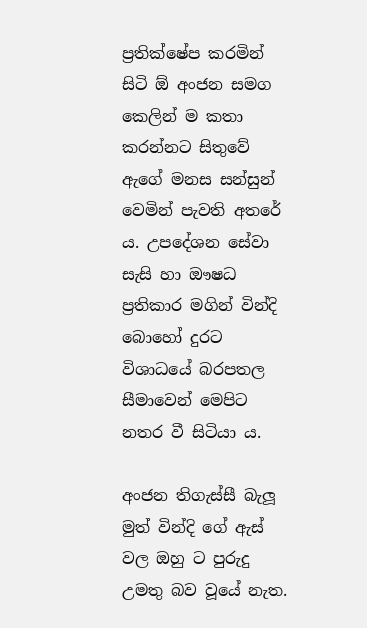ප්‍රතික්ෂේප කරමින් සිටි ඕ අංජන සමග කෙලින් ම කතා කරන්නට සිතුවේ ඇගේ මනස සන්සුන් වෙමින් පැවති අතරේ ය. උපදේශන සේවා සැසි හා ඖෂධ ප්‍රතිකාර මගින් වින්දි බොහෝ දුරට විශාධයේ බරපතල සීමාවෙන් මෙපිට නතර වී සිටියා ය.

අංජන තිගැස්සී බැලූ මුත් වින්දි ගේ ඇස් වල ඔහු ට පුරුදු උමතු බව වූයේ නැත.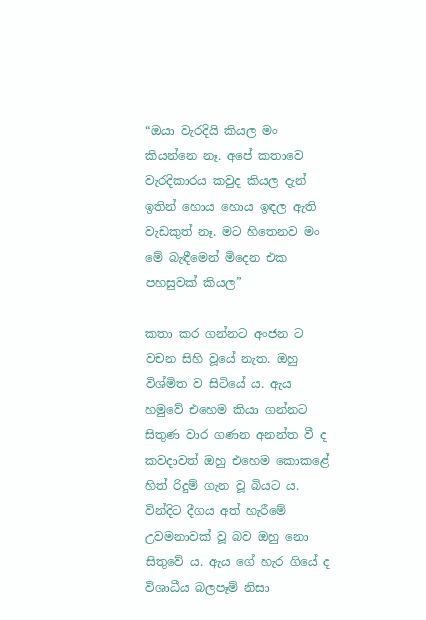“ඔයා වැරදියි කියල මං කියන්නෙ නෑ. අපේ කතාවෙ වැරදිකාරය කවුද කියල දැන් ඉතින් හොය හොය ඉඳල ඇති වැඩකුත් නෑ. මට හිතෙනව මං මේ බැඳීමෙන් මිදෙන එක පහසුවක් කියල”

කතා කර ගන්නට අංජන ට වචන සිහි වූයේ නැත. ඔහු විශ්මිත ව සිටියේ ය. ඇය හමුවේ එහෙම කියා ගන්නට සිතුණ වාර ගණන අනන්ත වී ද කවදාවත් ඔහු එහෙම කොකළේ හිත් රිදුම් ගැන වූ බියට ය. වින්දිට දීගය අත් හැරීමේ උවමනාවක් වූ බව ඔහු නො සිතුවේ ය. ඇය ගේ හැර ගියේ ද විශාධීය බලපෑම් නිසා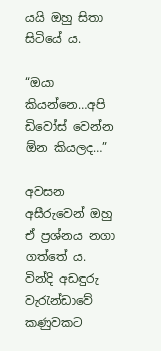යයි ඔහු සිතා සිටියේ ය.

“ඔයා කියන්නෙ…අපි ඩිවෝස් වෙන්න ඕන කියලද…”

අවසන අසීරුවෙන් ඔහු ඒ ප්‍රශ්නය නගා ගත්තේ ය. වින්දි අඩඳුරු වැරැන්ඩාවේ කණුවකට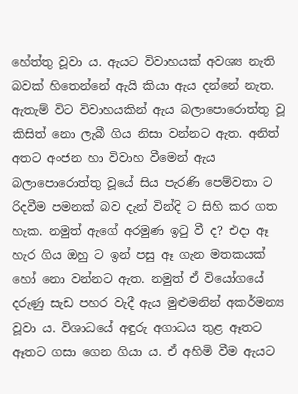හේත්තු වූවා ය. ඇයට විවාහයක් අවශ්‍ය නැති බවක් හිතෙන්නේ ඇයි කියා ඇය දන්නේ නැත. ඇතැම් විට විවාහයකින් ඇය බලාපොරොත්තු වූ කිසිත් නො ලැබී ගිය නිසා වන්නට ඇත. අනිත් අතට අංජන හා විවාහ වීමෙන් ඇය බලාපොරොත්තු වූයේ සිය පැරණි පෙම්වතා ට රිදවීම පමනක් බව දැන් වින්දි ට සිහි කර ගත හැක. නමුත් ඇගේ අරමුණ ඉටු වී ද? එදා ඈ හැර ගිය ඔහු ට ඉන් පසු ඈ ගැන මතකයක් හෝ නො වන්නට ඇත. නමුත් ඒ වියෝගයේ දරුණු සැඩ පහර වැදී ඇය මුළුමනින් අකර්මන්‍ය වූවා ය. විශාධයේ අඳුරු අගාධය තුළ ඈතට ඈතට ගසා ගෙන ගියා ය. ඒ අහිමි වීම ඇයට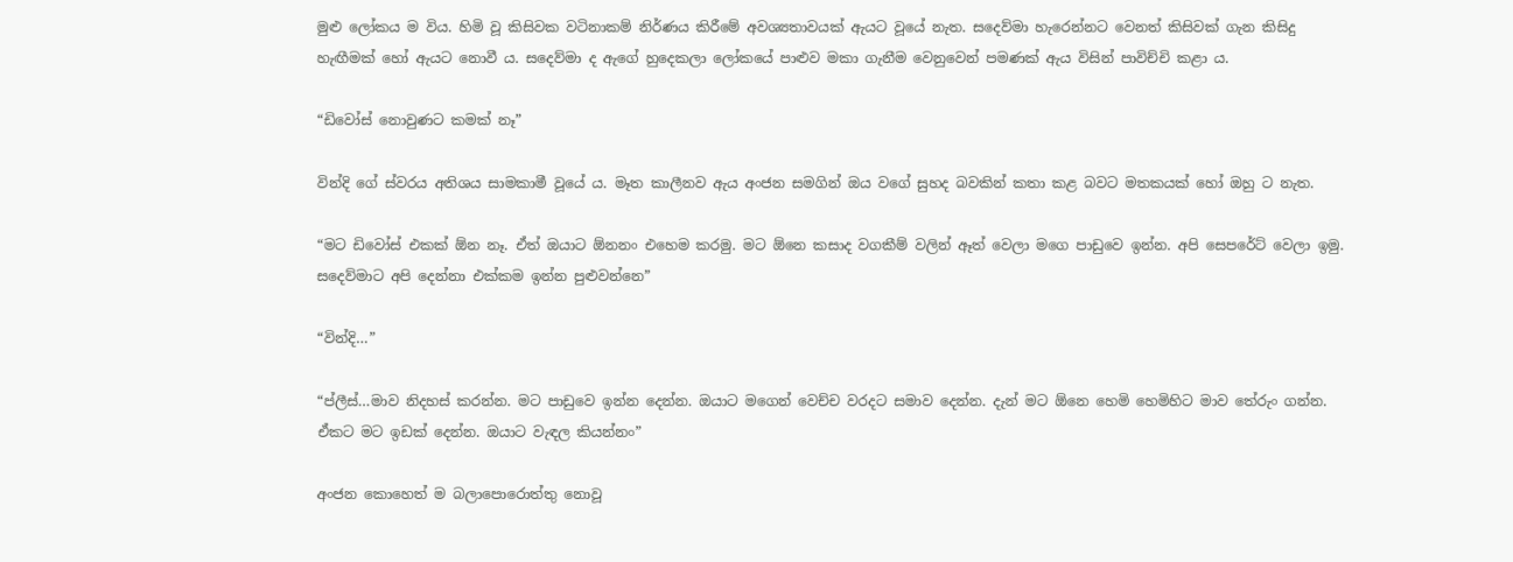මුළු ලෝකය ම විය. හිමි වූ කිසිවක වටිනාකම් නිර්ණය කිරීමේ අවශ්‍යතාවයක් ඇයට වූයේ නැත. සදෙව්මා හැරෙන්නට වෙනත් කිසිවක් ගැන කිසිදු හැඟීමක් හෝ ඇයට නොවී ය. සදෙව්මා ද ඇගේ හුදෙකලා ලෝකයේ පාළුව මකා ගැනීම වෙනුවෙන් පමණක් ඇය විසින් පාවිච්චි කළා ය.

“ඩිවෝස් නොවුණට කමක් නෑ”

වින්දි ගේ ස්වරය අතිශය සාමකාමී වූයේ ය. මෑත කාලීනව ඇය අංජන සමගින් ඔය වගේ සුහද බවකින් කතා කළ බවට මතකයක් හෝ ඔහු ට නැත.

“මට ඩිවෝස් එකක් ඕන නෑ. ඒත් ඔයාට ඕනනං එහෙම කරමු. මට ඕනෙ කසාද වගකීම් වලින් ඈත් වෙලා මගෙ පාඩුවෙ ඉන්න. අපි සෙපරේට් වෙලා ඉමු. සදෙව්මාට අපි දෙන්නා එක්කම ඉන්න පුළුවන්නෙ”

“වින්දි…”

“ප්ලීස්…මාව නිදහස් කරන්න. මට පාඩුවෙ ඉන්න දෙන්න. ඔයාට මගෙන් වෙච්ච වරදට සමාව දෙන්න. දැන් මට ඕනෙ හෙමි හෙමිහිට මාව තේරුං ගන්න. ඒකට මට ඉඩක් දෙන්න. ඔයාට වැඳල කියන්නං”

අංජන කොහෙත් ම බලාපොරොත්තු නොවූ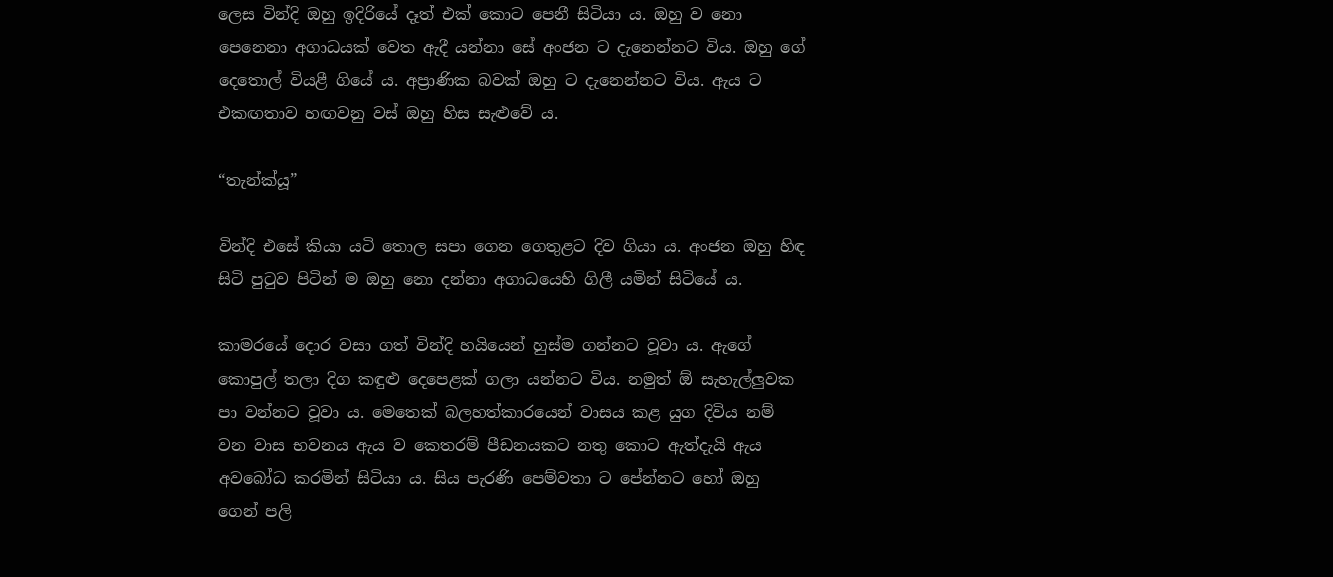ලෙස වින්දි ඔහු ඉදිරියේ දෑත් එක් කොට පෙනී සිටියා ය. ඔහු ව නො පෙනෙනා අගාධයක් වෙත ඇදී යන්නා සේ අංජන ට දැනෙන්නට විය. ඔහු ගේ දෙතොල් වියළී ගියේ ය. අප්‍රාණික බවක් ඔහු ට දැනෙන්නට විය. ඇය ට එකඟතාව හඟවනු වස් ඔහු හිස සැළුවේ ය.

“තැන්ක්යූ”

වින්දි එසේ කියා යටි තොල සපා ගෙන ගෙතුළට දිව ගියා ය. අංජන ඔහු හිඳ සිටි පුටුව පිටින් ම ඔහු නො දන්නා අගාධයෙහි ගිලී යමින් සිටියේ ය.

කාමරයේ දොර වසා ගත් වින්දි හයියෙන් හුස්ම ගන්නට වූවා ය. ඇගේ කොපුල් තලා දිග කඳුළු දෙපෙළක් ගලා යන්නට විය. නමුත් ඕ සැහැල්ලුවක පා වන්නට වූවා ය. මෙතෙක් බලහත්කාරයෙන් වාසය කළ යුග දිවිය නම් වන වාස භවනය ඇය ව කෙතරම් පීඩනයකට නතු කොට ඇත්දැයි ඇය අවබෝධ කරමින් සිටියා ය. සිය පැරණි පෙම්වතා ට පේන්නට හෝ ඔහු ගෙන් පලි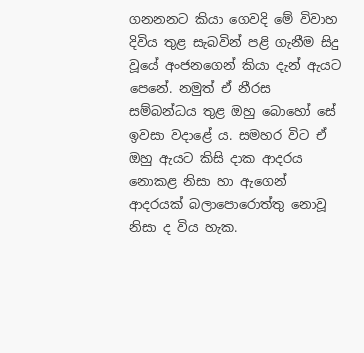ගනනනට කියා ගෙවදි මේ විවාහ දිවිය තුළ සැබවින් පළි ගැනීම සිදු වූයේ අංජනගෙන් කියා දැන් ඇයට පෙනේ. නමුත් ඒ නීරස සම්බන්ධය තුළ ඔහු බොහෝ සේ ඉවසා වදාළේ ය. සමහර විට ඒ ඔහු ඇයට කිසි දාක ආදරය නොකළ නිසා හා ඇගෙන් ආදරයක් බලාපොරොත්තු නොවූ නිසා ද විය හැක.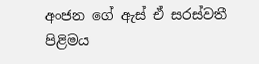අංජන ගේ ඇස් ඒ සරස්වතී පිළිමය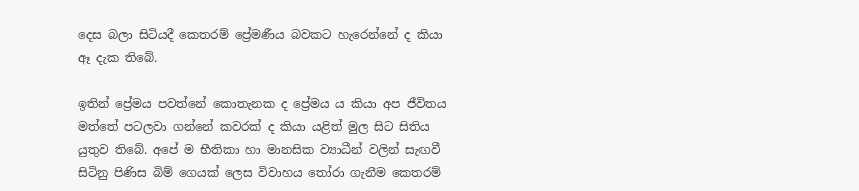දෙස බලා සිටියදී කෙතරම් ප්‍රේමණීය බවකට හැරෙන්නේ ද කියා ඈ දැක තිබේ.

ඉතින් ප්‍රේමය පවත්නේ කොතැනක ද ප්‍රේමය ය කියා අප ජීවිතය මත්තේ පටලවා ගන්නේ කවරක් ද කියා යළිත් මුල සිට සිතිය යුතුව තිබේ. අපේ ම භීතිකා හා මානසික ව්‍යාධීන් වලින් සැඟවී සිටිනු පිණිස බිම් ගෙයක් ලෙස විවාහය තෝරා ගැනීම කෙතරම්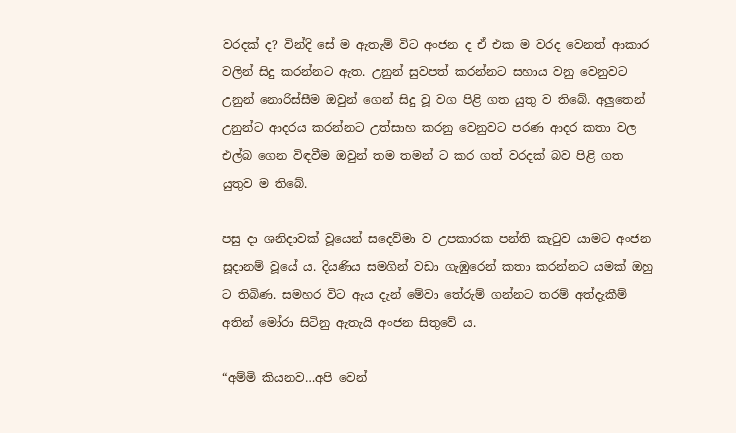වරදක් ද? වින්දි සේ ම ඇතැම් විට අංජන ද ඒ එක ම වරද වෙනත් ආකාර වලින් සිදු කරන්නට ඇත. උනුන් සුවපත් කරන්නට සහාය වනු වෙනුවට උනුන් නොරිස්සීම ඔවුන් ගෙන් සිදු වූ වග පිළි ගත යුතු ව තිබේ. අලුතෙන් උනුන්ට ආදරය කරන්නට උත්සාහ කරනු වෙනුවට පරණ ආදර කතා වල එල්බ ගෙන විඳවීම ඔවුන් තම තමන් ට කර ගත් වරදක් බව පිළි ගත යුතුව ම තිබේ.

පසු දා ශනිදාවක් වූයෙන් සදෙව්මා ව උපකාරක පන්ති කැටුව යාමට අංජන සූදානම් වූයේ ය. දියණිය සමගින් වඩා ගැඹුරෙන් කතා කරන්නට යමක් ඔහු ට තිබිණ. සමහර විට ඇය දැන් මේවා තේරුම් ගන්නට තරම් අත්දැකීම් අතින් මෝරා සිටිනු ඇතැයි අංජන සිතුවේ ය.

“අම්මි කියනව…අපි වෙන්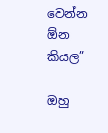වෙන්න ඕන කියල”

ඔහු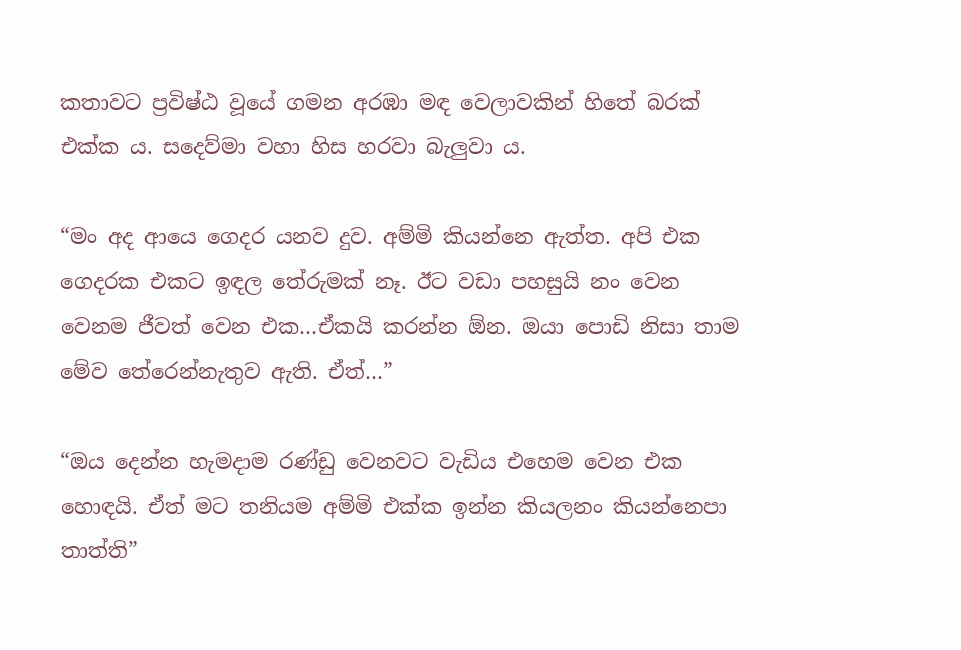කතාවට ප්‍රවිෂ්ඨ වූයේ ගමන අරඹා මඳ වෙලාවකින් හිතේ බරක් එක්ක ය. සදෙව්මා වහා හිස හරවා බැලුවා ය.

“මං අද ආයෙ ගෙදර යනව දුව. අම්මි කියන්නෙ ඇත්ත. අපි එක ගෙදරක එකට ඉඳල තේරුමක් නෑ. ඊට වඩා පහසුයි නං වෙන වෙනම ජීවත් වෙන එක…ඒකයි කරන්න ඕන. ඔයා පොඩි නිසා තාම මේව තේරෙන්නැතුව ඇති. ඒත්…”

“ඔය දෙන්න හැමදාම රණ්ඩු වෙනවට වැඩිය එහෙම වෙන එක හොඳයි. ඒත් මට තනියම අම්මි එක්ක ඉන්න කියලනං කියන්නෙපා තාත්ති”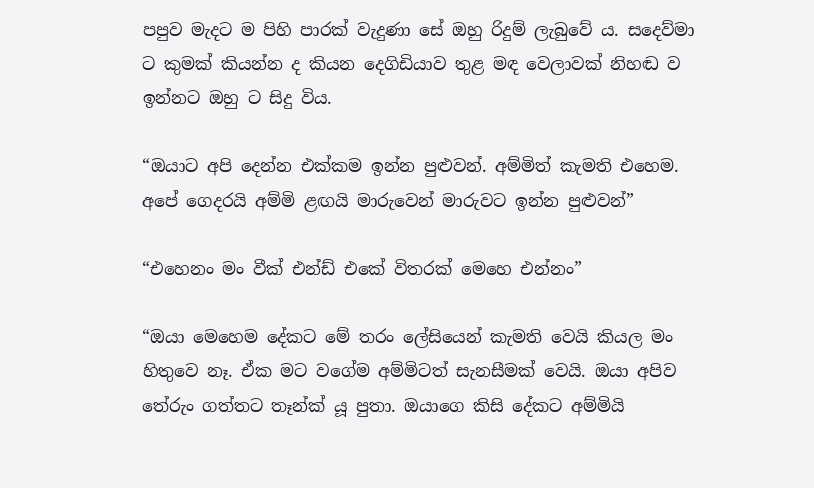පපුව මැදට ම පිහි පාරක් වැදුණා සේ ඔහු රිදුම් ලැබුවේ ය. සදෙව්මා ට කුමක් කියන්න ද කියන දෙගිඩියාව තුළ මඳ වෙලාවක් නිහඬ ව ඉන්නට ඔහු ට සිදු විය.

“ඔයාට අපි දෙන්න එක්කම ඉන්න පුළුවන්. අම්මිත් කැමති එහෙම. අපේ ගෙදරයි අම්මි ළඟයි මාරුවෙන් මාරුවට ඉන්න පුළුවන්”

“එහෙනං මං වීක් එන්ඩ් එකේ විතරක් මෙහෙ එන්නං”

“ඔයා මෙහෙම දේකට මේ තරං ලේසියෙන් කැමති වෙයි කියල මං හිතුවෙ නෑ. ඒක මට වගේම අම්මිටත් සැනසීමක් වෙයි. ඔයා අපිව තේරුං ගත්තට තෑන්ක් යූ පුතා. ඔයාගෙ කිසි දේකට අම්මියි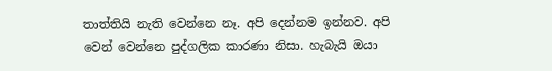තාත්තියි නැති වෙන්නෙ නෑ. අපි දෙන්නම ඉන්නව. අපි වෙන් වෙන්නෙ පුද්ගලික කාරණා නිසා. හැබැයි ඔයා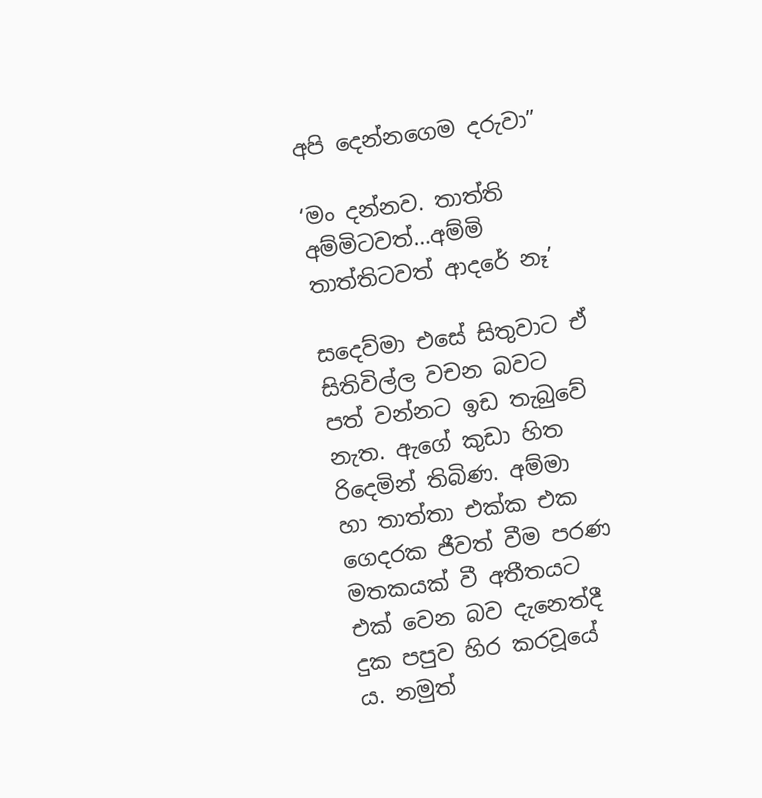අපි දෙන්නගෙම දරුවා”

‘මං දන්නව. තාත්ති අම්මිටවත්…අම්මි තාත්තිටවත් ආදරේ නෑ’

සදෙව්මා එසේ සිතුවාට ඒ සිතිවිල්ල වචන බවට පත් වන්නට ඉඩ තැබුවේ නැත. ඇගේ කුඩා හිත රිදෙමින් තිබිණ. අම්මා හා තාත්තා එක්ක එක ගෙදරක ජීවත් වීම පරණ මතකයක් වී අතීතයට එක් වෙන බව දැනෙත්දී දුක පපුව හිර කරවූයේ ය. නමුත්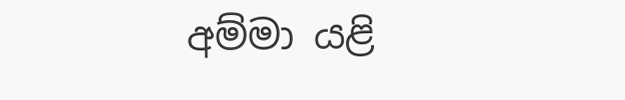අම්මා යළි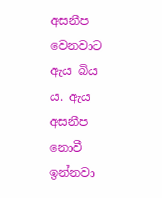අසනීප වෙනවාට ඇය බිය ය. ඇය අසනීප නොවී ඉන්නවා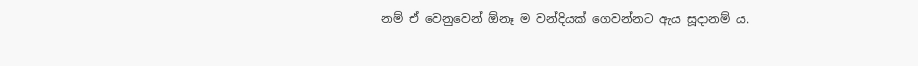නම් ඒ වෙනුවෙන් ඕනෑ ම වන්දියක් ගෙවන්නට ඇය සූදානම් ය.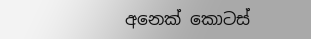අනෙක් කොටස්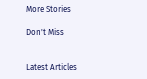More Stories

Don't Miss


Latest Articles